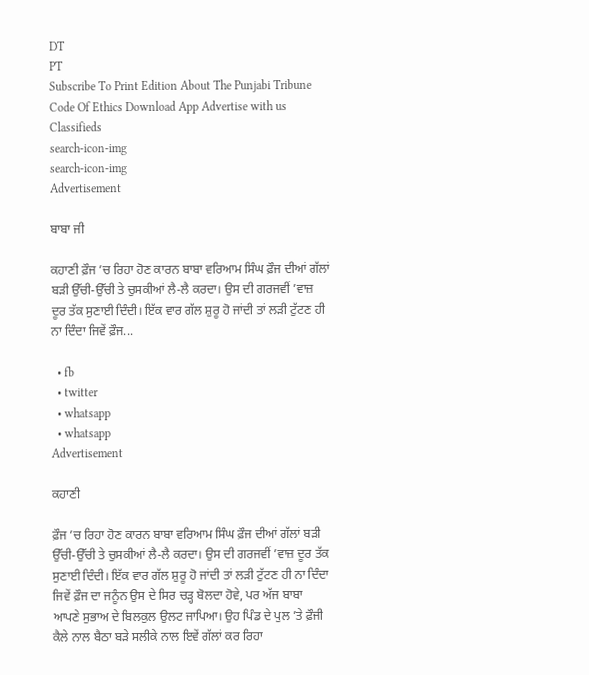DT
PT
Subscribe To Print Edition About The Punjabi Tribune Code Of Ethics Download App Advertise with us Classifieds
search-icon-img
search-icon-img
Advertisement

ਬਾਬਾ ਜੀ

ਕਹਾਣੀ ਫ਼ੌਜ ’ਚ ਰਿਹਾ ਹੋਣ ਕਾਰਨ ਬਾਬਾ ਵਰਿਆਮ ਸਿੰਘ ਫ਼ੌਜ ਦੀਆਂ ਗੱਲਾਂ ਬੜੀ ਉੱਚੀ-ਉੱਚੀ ਤੇ ਚੁਸਕੀਆਂ ਲੈ-ਲੈ ਕਰਦਾ। ਉਸ ਦੀ ਗਰਜਵੀਂ ’ਵਾਜ਼ ਦੂਰ ਤੱਕ ਸੁਣਾਈ ਦਿੰਦੀ। ਇੱਕ ਵਾਰ ਗੱਲ ਸ਼ੁਰੂ ਹੋ ਜਾਂਦੀ ਤਾਂ ਲੜੀ ਟੁੱਟਣ ਹੀ ਨਾ ਦਿੰਦਾ ਜਿਵੇਂ ਫ਼ੌਜ...

  • fb
  • twitter
  • whatsapp
  • whatsapp
Advertisement

ਕਹਾਣੀ

ਫ਼ੌਜ ’ਚ ਰਿਹਾ ਹੋਣ ਕਾਰਨ ਬਾਬਾ ਵਰਿਆਮ ਸਿੰਘ ਫ਼ੌਜ ਦੀਆਂ ਗੱਲਾਂ ਬੜੀ ਉੱਚੀ-ਉੱਚੀ ਤੇ ਚੁਸਕੀਆਂ ਲੈ-ਲੈ ਕਰਦਾ। ਉਸ ਦੀ ਗਰਜਵੀਂ ’ਵਾਜ਼ ਦੂਰ ਤੱਕ ਸੁਣਾਈ ਦਿੰਦੀ। ਇੱਕ ਵਾਰ ਗੱਲ ਸ਼ੁਰੂ ਹੋ ਜਾਂਦੀ ਤਾਂ ਲੜੀ ਟੁੱਟਣ ਹੀ ਨਾ ਦਿੰਦਾ ਜਿਵੇਂ ਫ਼ੌਜ ਦਾ ਜਨੂੰਨ ਉਸ ਦੇ ਸਿਰ ਚੜ੍ਹ ਬੋਲਦਾ ਹੋਵੇ, ਪਰ ਅੱਜ ਬਾਬਾ ਆਪਣੇ ਸੁਭਾਅ ਦੇ ਬਿਲਕੁਲ ਉਲਟ ਜਾਪਿਆ। ਉਹ ਪਿੰਡ ਦੇ ਪੁਲ ’ਤੇ ਫ਼ੌਜੀ ਕੈਲੇ ਨਾਲ ਬੈਠਾ ਬੜੇ ਸਲੀਕੇ ਨਾਲ ਇਵੇਂ ਗੱਲਾਂ ਕਰ ਰਿਹਾ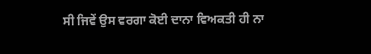ਸੀ ਜਿਵੇਂ ਉਸ ਵਰਗਾ ਕੋਈ ਦਾਨਾ ਵਿਅਕਤੀ ਹੀ ਨਾ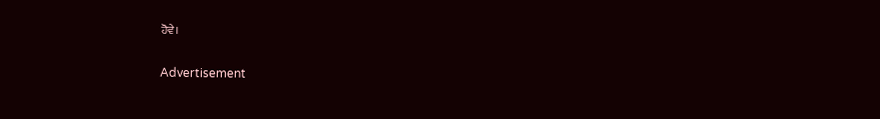ਹੋਵੇ।

Advertisement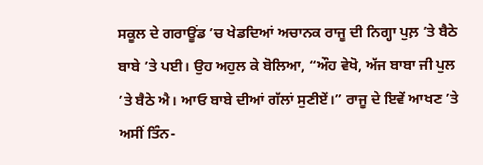ਸਕੂਲ ਦੇ ਗਰਾਊਂਡ ’ਚ ਖੇਡਦਿਆਂ ਅਚਾਨਕ ਰਾਜੂ ਦੀ ਨਿਗ੍ਹਾ ਪੁਲ਼ ’ਤੇ ਬੈਠੇ ਬਾਬੇ ’ਤੇ ਪਈ। ਉਹ ਅਹੁਲ ਕੇ ਬੋਲਿਆ, “ਔਹ ਵੇਖੋ, ਅੱਜ ਬਾਬਾ ਜੀ ਪੁਲ ’ਤੇ ਬੈਠੇ ਐ। ਆਓ ਬਾਬੇ ਦੀਆਂ ਗੱਲਾਂ ਸੁਣੀਏਂ।” ਰਾਜੂ ਦੇ ਇਵੇਂ ਆਖਣ ’ਤੇ ਅਸੀਂ ਤਿੰਨ-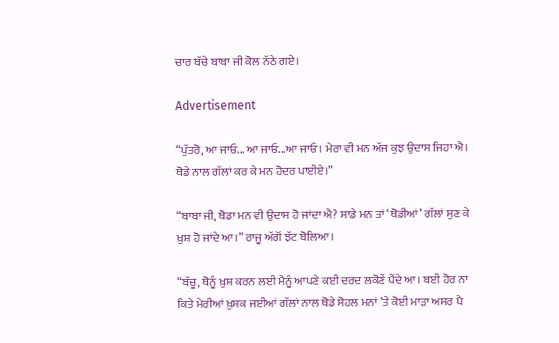ਚਾਰ ਬੱਚੇ ਬਾਬਾ ਜੀ ਕੋਲ ਨੱਠੇ ਗਏ।

Advertisement

“ਪੁੱਤਰੋ, ਆ ਜਾਓ... ਆ ਜਾਓ...ਆ ਜਾਓ। ਮੇਰਾ ਵੀ ਮਨ ਅੱਜ ਕੁਝ ਉਦਾਸ ਜਿਹਾ ਐ। ਥੋਡੇ ਨਾਲ ਗੱਲਾਂ ਕਰ ਕੇ ਮਨ ਹੋਦਰ ਪਾਈਏ।”

“ਬਾਬਾ ਜੀ, ਥੋਡਾ ਮਨ ਵੀ ਉਦਾਸ ਹੋ ਜਾਂਦਾ ਐ? ਸਾਡੇ ਮਨ ਤਾਂ ‘ਥੋਡੀਆਂ’ ਗੱਲਾਂ ਸੁਣ ਕੇ ਖ਼ੁਸ਼ ਹੋ ਜਾਂਦੇ ਆ।” ਰਾਜੂ ਅੱਗੋਂ ਝੱਟ ਬੋਲਿਆ।

“ਬੱਚੂ, ਥੋਨੂੰ ਖ਼ੁਸ਼ ਕਰਨ ਲਈ ਮੈਨੂੰ ਆਪਣੇ ਕਈ ਦਰਦ ਲਕੋਣੇਂ ਪੈਂਦੇ ਆ। ਬਈ ਹੋਰ ਨਾ ਕਿਤੇ ਮੇਰੀਆਂ ਖ਼ੁਸ਼ਕ ਜਈਆਂ ਗੱਲਾਂ ਨਾਲ ਥੋਡੇ ਸੋਹਲ ਮਨਾਂ ’ਤੇ ਕੋਈ ਮਾੜਾ ਅਸਰ ਪੈ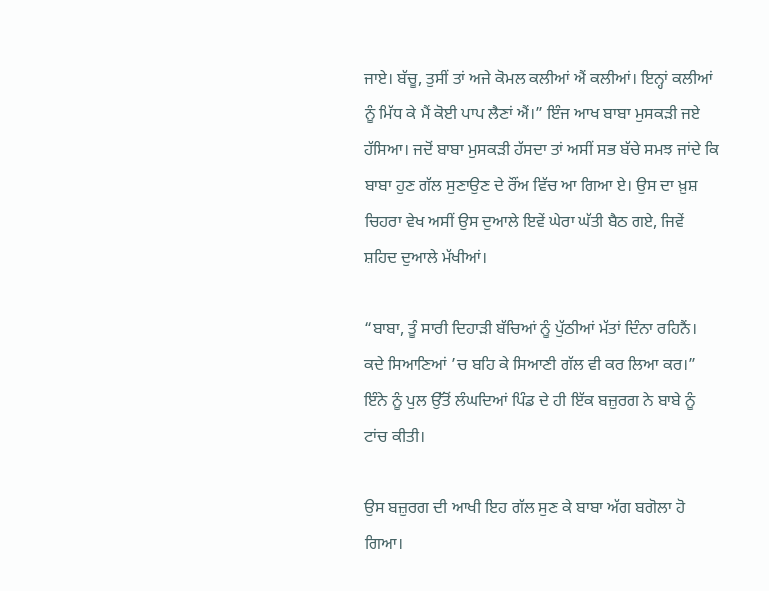ਜਾਏ। ਬੱਚੂ, ਤੁਸੀਂ ਤਾਂ ਅਜੇ ਕੋਮਲ ਕਲੀਆਂ ਐਂ ਕਲੀਆਂ। ਇਨ੍ਹਾਂ ਕਲੀਆਂ ਨੂੰ ਮਿੱਧ ਕੇ ਮੈਂ ਕੋਈ ਪਾਪ ਲੈਣਾਂ ਐਂ।” ਇੰਜ ਆਖ ਬਾਬਾ ਮੁਸਕੜੀ ਜਏ ਹੱਸਿਆ। ਜਦੋਂ ਬਾਬਾ ਮੁਸਕੜੀ ਹੱਸਦਾ ਤਾਂ ਅਸੀਂ ਸਭ ਬੱਚੇ ਸਮਝ ਜਾਂਦੇ ਕਿ ਬਾਬਾ ਹੁਣ ਗੱਲ ਸੁਣਾਉਣ ਦੇ ਰੌਂਅ ਵਿੱਚ ਆ ਗਿਆ ਏ। ਉਸ ਦਾ ਖ਼ੁਸ਼ ਚਿਹਰਾ ਵੇਖ ਅਸੀਂ ਉਸ ਦੁਆਲੇ ਇਵੇਂ ਘੇਰਾ ਘੱਤੀ ਬੈਠ ਗਏ, ਜਿਵੇਂ ਸ਼ਹਿਦ ਦੁਆਲੇ ਮੱਖੀਆਂ।

“ਬਾਬਾ, ਤੂੰ ਸਾਰੀ ਦਿਹਾੜੀ ਬੱਚਿਆਂ ਨੂੰ ਪੁੱਠੀਆਂ ਮੱਤਾਂ ਦਿੰਨਾ ਰਹਿਨੈਂ। ਕਦੇ ਸਿਆਣਿਆਂ ’ਚ ਬਹਿ ਕੇ ਸਿਆਣੀ ਗੱਲ ਵੀ ਕਰ ਲਿਆ ਕਰ।” ਇੰਨੇ ਨੂੰ ਪੁਲ ਉੱਤੋਂ ਲੰਘਦਿਆਂ ਪਿੰਡ ਦੇ ਹੀ ਇੱਕ ਬਜ਼ੁਰਗ ਨੇ ਬਾਬੇ ਨੂੰ ਟਾਂਚ ਕੀਤੀ।

ਉਸ ਬਜ਼ੁਰਗ ਦੀ ਆਖੀ ਇਹ ਗੱਲ ਸੁਣ ਕੇ ਬਾਬਾ ਅੱਗ ਬਗੋਲਾ ਹੋ ਗਿਆ।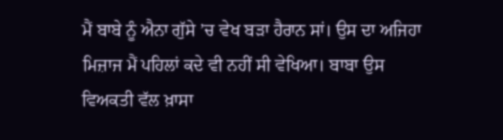ਮੈਂ ਬਾਬੇ ਨੂੰ ਐਨਾ ਗੁੱਸੇ ’ਚ ਵੇਖ ਬੜਾ ਹੈਰਾਨ ਸਾਂ। ਉਸ ਦਾ ਅਜਿਹਾ ਮਿਜ਼ਾਜ ਮੈਂ ਪਹਿਲਾਂ ਕਦੇ ਵੀ ਨਹੀਂ ਸੀ ਵੇਖਿਆ। ਬਾਬਾ ਉਸ ਵਿਅਕਤੀ ਵੱਲ ਖ਼ਾਸਾ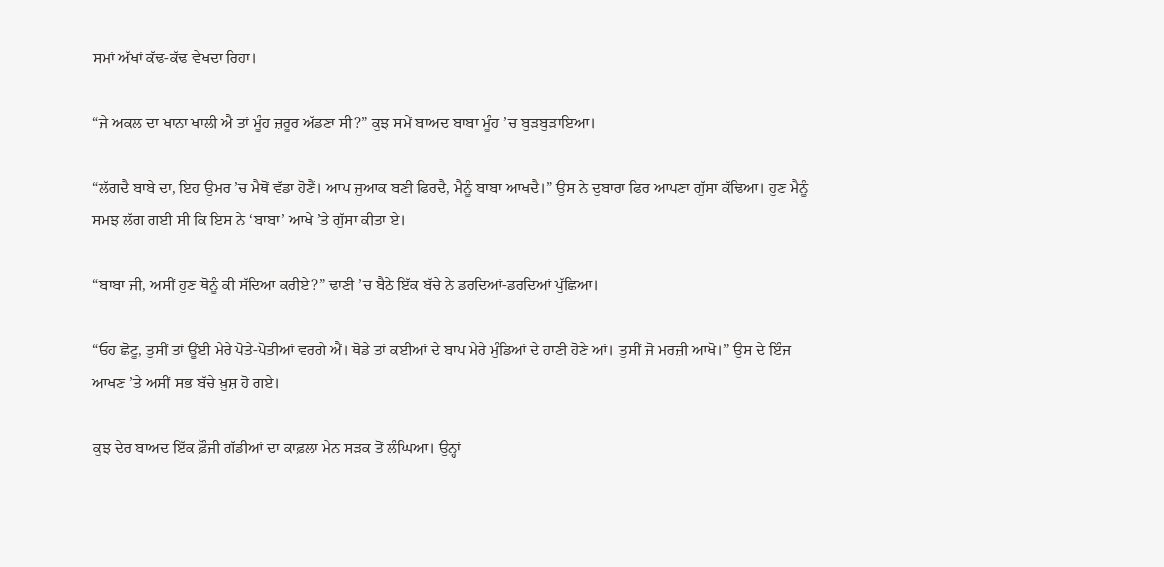ਸਮਾਂ ਅੱਖਾਂ ਕੱਢ-ਕੱਢ ਵੇਖਦਾ ਰਿਹਾ।

“ਜੇ ਅਕਲ ਦਾ ਖਾਨਾ ਖਾਲੀ ਐ ਤਾਂ ਮੂੰਹ ਜ਼ਰੂਰ ਅੱਡਣਾ ਸੀ?” ਕੁਝ ਸਮੇਂ ਬਾਅਦ ਬਾਬਾ ਮੂੰਹ ’ਚ ਬੁੜਬੁੜਾਇਆ।

“ਲੱਗਦੈ ਬਾਬੇ ਦਾ, ਇਹ ਉਮਰ ’ਚ ਮੈਥੋਂ ਵੱਡਾ ਹੋਣੈਂ। ਆਪ ਜੁਆਕ ਬਣੀ ਫਿਰਦੈ, ਮੈਨੂੰ ਬਾਬਾ ਆਖਦੈ।” ਉਸ ਨੇ ਦੁਬਾਰਾ ਫਿਰ ਆਪਣਾ ਗੁੱਸਾ ਕੱਢਿਆ। ਹੁਣ ਮੈਨੂੰ ਸਮਝ ਲੱਗ ਗਈ ਸੀ ਕਿ ਇਸ ਨੇ ‘ਬਾਬਾ’ ਆਖੇ ’ਤੇ ਗੁੱਸਾ ਕੀਤਾ ਏ।

“ਬਾਬਾ ਜੀ, ਅਸੀਂ ਹੁਣ ਥੋਨੂੰ ਕੀ ਸੱਦਿਆ ਕਰੀਏ?” ਢਾਣੀ ’ਚ ਬੈਠੇ ਇੱਕ ਬੱਚੇ ਨੇ ਡਰਦਿਆਂ-ਡਰਦਿਆਂ ਪੁੱਛਿਆ।

“ਓਹ ਛੋਟੂ, ਤੁਸੀਂ ਤਾਂ ਊਂਈ ਮੇਰੇ ਪੋਤੇ-ਪੋਤੀਆਂ ਵਰਗੇ ਐਂ। ਥੋਡੇ ਤਾਂ ਕਈਆਂ ਦੇ ਬਾਪ ਮੇਰੇ ਮੁੰਡਿਆਂ ਦੇ ਹਾਣੀ ਹੋਣੇ ਆਂ। ਤੁਸੀਂ ਜੋ ਮਰਜ਼ੀ ਆਖੋ।” ਉਸ ਦੇ ਇੰਜ ਆਖਣ ’ਤੇ ਅਸੀਂ ਸਭ ਬੱਚੇ ਖ਼ੁਸ਼ ਹੋ ਗਏ।

ਕੁਝ ਦੇਰ ਬਾਅਦ ਇੱਕ ਫ਼ੌਜੀ ਗੱਡੀਆਂ ਦਾ ਕਾਫ਼ਲਾ ਮੇਨ ਸੜਕ ਤੋਂ ਲੰਘਿਆ। ਉਨ੍ਹਾਂ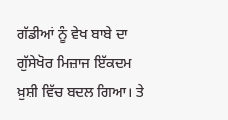ਗੱਡੀਆਂ ਨੂੰ ਵੇਖ ਬਾਬੇ ਦਾ ਗੁੱਸੇਖੋਰ ਮਿਜ਼ਾਜ ਇੱਕਦਮ ਖ਼ੁਸ਼ੀ ਵਿੱਚ ਬਦਲ ਗਿਆ। ਤੇ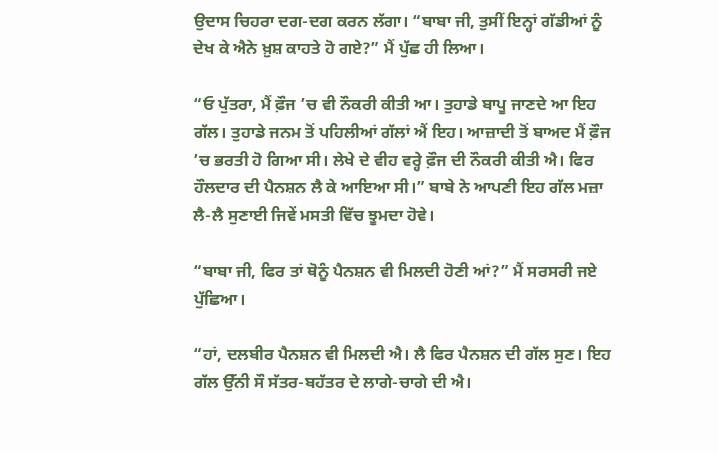ਉਦਾਸ ਚਿਹਰਾ ਦਗ-ਦਗ ਕਰਨ ਲੱਗਾ। “ਬਾਬਾ ਜੀ, ਤੁਸੀਂ ਇਨ੍ਹਾਂ ਗੱਡੀਆਂ ਨੂੰ ਦੇਖ ਕੇ ਐਨੇ ਖ਼ੁਸ਼ ਕਾਹਤੇ ਹੋ ਗਏ?” ਮੈਂ ਪੁੱਛ ਹੀ ਲਿਆ।

“ਓ ਪੁੱਤਰਾ, ਮੈਂ ਫ਼ੌਜ ’ਚ ਵੀ ਨੌਕਰੀ ਕੀਤੀ ਆ। ਤੁਹਾਡੇ ਬਾਪੂ ਜਾਣਦੇ ਆ ਇਹ ਗੱਲ। ਤੁਹਾਡੇ ਜਨਮ ਤੋਂ ਪਹਿਲੀਆਂ ਗੱਲਾਂ ਐਂ ਇਹ। ਆਜ਼ਾਦੀ ਤੋਂ ਬਾਅਦ ਮੈਂ ਫ਼ੌਜ ’ਚ ਭਰਤੀ ਹੋ ਗਿਆ ਸੀ। ਲੇਖੇ ਦੇ ਵੀਹ ਵਰ੍ਹੇ ਫ਼ੌਜ ਦੀ ਨੌਕਰੀ ਕੀਤੀ ਐ। ਫਿਰ ਹੌਲਦਾਰ ਦੀ ਪੈਨਸ਼ਨ ਲੈ ਕੇ ਆਇਆ ਸੀ।” ਬਾਬੇ ਨੇ ਆਪਣੀ ਇਹ ਗੱਲ ਮਜ਼ਾ ਲੈ-ਲੈ ਸੁਣਾਈ ਜਿਵੇਂ ਮਸਤੀ ਵਿੱਚ ਝੂਮਦਾ ਹੋਵੇ।

“ਬਾਬਾ ਜੀ, ਫਿਰ ਤਾਂ ਥੋਨੂੰ ਪੈਨਸ਼ਨ ਵੀ ਮਿਲਦੀ ਹੋਣੀ ਆਂ?” ਮੈਂ ਸਰਸਰੀ ਜਏ ਪੁੱਛਿਆ।

“ਹਾਂ, ਦਲਬੀਰ ਪੈਨਸ਼ਨ ਵੀ ਮਿਲਦੀ ਐ। ਲੈ ਫਿਰ ਪੈਨਸ਼ਨ ਦੀ ਗੱਲ ਸੁਣ। ਇਹ ਗੱਲ ਉੱਨੀ ਸੌ ਸੱਤਰ-ਬਹੱਤਰ ਦੇ ਲਾਗੇ-ਚਾਗੇ ਦੀ ਐ।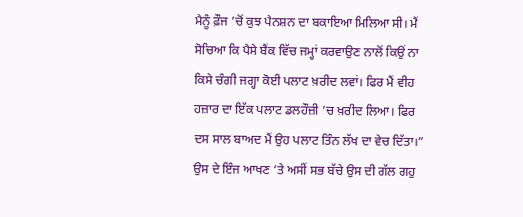ਮੈਨੂੰ ਫ਼ੌਜ ’ਚੋਂ ਕੁਝ ਪੈਨਸ਼ਨ ਦਾ ਬਕਾਇਆ ਮਿਲਿਆ ਸੀ। ਮੈਂ ਸੋਚਿਆ ਕਿ ਪੈਸੇ ਬੈਂਕ ਵਿੱਚ ਜਮ੍ਹਾਂ ਕਰਵਾਉਣ ਨਾਲੋਂ ਕਿਉਂ ਨਾ ਕਿਸੇ ਚੰਗੀ ਜਗ੍ਹਾ ਕੋਈ ਪਲਾਟ ਖ਼ਰੀਦ ਲਵਾਂ। ਫਿਰ ਮੈਂ ਵੀਹ ਹਜ਼ਾਰ ਦਾ ਇੱਕ ਪਲਾਟ ਡਲਹੌਜ਼ੀ ’ਚ ਖ਼ਰੀਦ ਲਿਆ। ਫਿਰ ਦਸ ਸਾਲ ਬਾਅਦ ਮੈਂ ਉਹ ਪਲਾਟ ਤਿੰਨ ਲੱਖ ਦਾ ਵੇਚ ਦਿੱਤਾ।” ਉਸ ਦੇ ਇੰਜ ਆਖਣ ’ਤੇ ਅਸੀਂ ਸਭ ਬੱਚੇ ਉਸ ਦੀ ਗੱਲ ਗਹੁ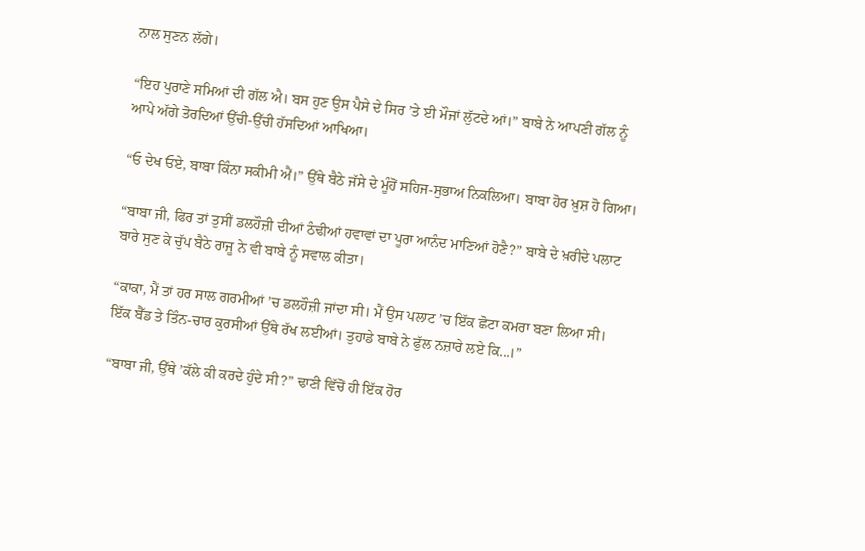ਨਾਲ ਸੁਣਨ ਲੱਗੇ।

“ਇਹ ਪੁਰਾਣੇ ਸਮਿਆਂ ਦੀ ਗੱਲ ਐ। ਬਸ ਹੁਣ ਉਸ ਪੈਸੇ ਦੇ ਸਿਰ ’ਤੇ ਈ ਮੌਜਾਂ ਲੁੱਟਦੇ ਆਂ।” ਬਾਬੇ ਨੇ ਆਪਣੀ ਗੱਲ ਨੂੰ ਆਪੇ ਅੱਗੇ ਤੋਰਦਿਆਂ ਉੱਚੀ-ਉੱਚੀ ਹੱਸਦਿਆਂ ਆਖਿਆ।

“ਓ ਦੇਖ ਓਏ, ਬਾਬਾ ਕਿੰਨਾ ਸਕੀਮੀ ਐਂ।” ਉੱਥੇ ਬੈਠੇ ਜੱਸੇ ਦੇ ਮੂੰਹੋਂ ਸਹਿਜ-ਸੁਭਾਅ ਨਿਕਲਿਆ। ਬਾਬਾ ਹੋਰ ਖ਼ੁਸ਼ ਹੋ ਗਿਆ।

“ਬਾਬਾ ਜੀ, ਫਿਰ ਤਾਂ ਤੁਸੀਂ ਡਲਹੌਜ਼ੀ ਦੀਆਂ ਠੰਢੀਆਂ ਹਵਾਵਾਂ ਦਾ ਪੂਰਾ ਆਨੰਦ ਮਾਣਿਆਂ ਹੋਣੈ?” ਬਾਬੇ ਦੇ ਖ਼ਰੀਦੇ ਪਲਾਟ ਬਾਰੇ ਸੁਣ ਕੇ ਚੁੱਪ ਬੈਠੇ ਰਾਜੂ ਨੇ ਵੀ ਬਾਬੇ ਨੂੰ ਸਵਾਲ ਕੀਤਾ।

“ਕਾਕਾ, ਮੈਂ ਤਾਂ ਹਰ ਸਾਲ ਗਰਮੀਆਂ ’ਚ ਡਲਹੌਜ਼ੀ ਜਾਂਦਾ ਸੀ। ਮੈਂ ਉਸ ਪਲਾਟ ’ਚ ਇੱਕ ਛੋਟਾ ਕਮਰਾ ਬਣਾ ਲਿਆ ਸੀ। ਇੱਕ ਬੈੱਡ ਤੇ ਤਿੰਨ-ਚਾਰ ਕੁਰਸੀਆਂ ਉੱਥੇ ਰੱਖ ਲਈਆਂ। ਤੁਹਾਡੇ ਬਾਬੇ ਨੇ ਫੁੱਲ ਨਜ਼ਾਰੇ ਲਏ ਕਿ...।”

“ਬਾਬਾ ਜੀ, ਉੱਥੇ ’ਕੱਲੇ ਕੀ ਕਰਦੇ ਹੁੰਦੇ ਸੀ?” ਢਾਣੀ ਵਿੱਚੋਂ ਹੀ ਇੱਕ ਹੋਰ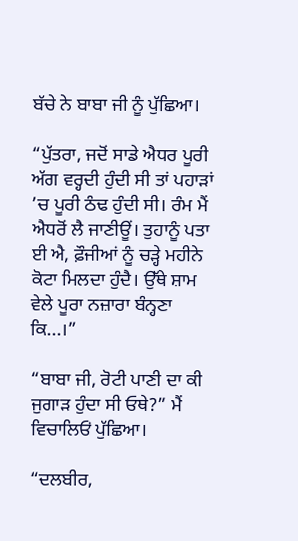ਬੱਚੇ ਨੇ ਬਾਬਾ ਜੀ ਨੂੰ ਪੁੱਛਿਆ।

“ਪੁੱਤਰਾ, ਜਦੋਂ ਸਾਡੇ ਐਧਰ ਪੂਰੀ ਅੱਗ ਵਰ੍ਹਦੀ ਹੁੰਦੀ ਸੀ ਤਾਂ ਪਹਾੜਾਂ ’ਚ ਪੂਰੀ ਠੰਢ ਹੁੰਦੀ ਸੀ। ਰੰਮ ਮੈਂ ਐਧਰੋਂ ਲੈ ਜਾਣੀਊਂ। ਤੁਹਾਨੂੰ ਪਤਾ ਈ ਐ, ਫ਼ੌਜੀਆਂ ਨੂੰ ਚੜ੍ਹੇ ਮਹੀਨੇ ਕੋਟਾ ਮਿਲਦਾ ਹੁੰਦੈ। ਉੱਥੇ ਸ਼ਾਮ ਵੇਲੇ ਪੂਰਾ ਨਜ਼ਾਰਾ ਬੰਨ੍ਹਣਾ ਕਿ...।”

“ਬਾਬਾ ਜੀ, ਰੋਟੀ ਪਾਣੀ ਦਾ ਕੀ ਜੁਗਾੜ ਹੁੰਦਾ ਸੀ ਓਥੇ?” ਮੈਂ ਵਿਚਾਲਿਓਂ ਪੁੱਛਿਆ।

“ਦਲਬੀਰ,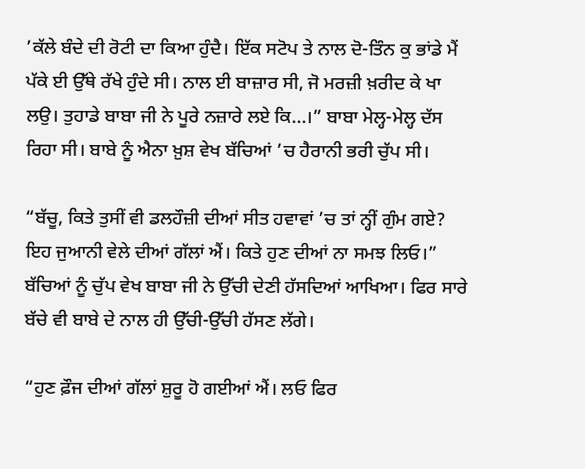’ਕੱਲੇ ਬੰਦੇ ਦੀ ਰੋਟੀ ਦਾ ਕਿਆ ਹੁੰਦੈ। ਇੱਕ ਸਟੋਪ ਤੇ ਨਾਲ ਦੋ-ਤਿੰਨ ਕੁ ਭਾਂਡੇ ਮੈਂ ਪੱਕੇ ਈ ਉੱਥੇ ਰੱਖੇ ਹੁੰਦੇ ਸੀ। ਨਾਲ ਈ ਬਾਜ਼ਾਰ ਸੀ, ਜੋ ਮਰਜ਼ੀ ਖ਼ਰੀਦ ਕੇ ਖਾ ਲਉ। ਤੁਹਾਡੇ ਬਾਬਾ ਜੀ ਨੇ ਪੂਰੇ ਨਜ਼ਾਰੇ ਲਏ ਕਿ...।” ਬਾਬਾ ਮੇਲ੍ਹ-ਮੇਲ੍ਹ ਦੱਸ ਰਿਹਾ ਸੀ। ਬਾਬੇ ਨੂੰ ਐਨਾ ਖ਼ੁਸ਼ ਵੇਖ ਬੱਚਿਆਂ ’ਚ ਹੈਰਾਨੀ ਭਰੀ ਚੁੱਪ ਸੀ।

“ਬੱਚੂ, ਕਿਤੇ ਤੁਸੀਂ ਵੀ ਡਲਹੌਜ਼ੀ ਦੀਆਂ ਸੀਤ ਹਵਾਵਾਂ ’ਚ ਤਾਂ ਨ੍ਹੀਂ ਗੁੰਮ ਗਏ? ਇਹ ਜੁਆਨੀ ਵੇਲੇ ਦੀਆਂ ਗੱਲਾਂ ਐਂ। ਕਿਤੇ ਹੁਣ ਦੀਆਂ ਨਾ ਸਮਝ ਲਿਓ।” ਬੱਚਿਆਂ ਨੂੰ ਚੁੱਪ ਵੇਖ ਬਾਬਾ ਜੀ ਨੇ ਉੱਚੀ ਦੇਣੀ ਹੱਸਦਿਆਂ ਆਖਿਆ। ਫਿਰ ਸਾਰੇ ਬੱਚੇ ਵੀ ਬਾਬੇ ਦੇ ਨਾਲ ਹੀ ਉੱਚੀ-ਉੱਚੀ ਹੱਸਣ ਲੱਗੇ।

“ਹੁਣ ਫ਼ੌਜ ਦੀਆਂ ਗੱਲਾਂ ਸ਼ੁਰੂ ਹੋ ਗਈਆਂ ਐਂ। ਲਓ ਫਿਰ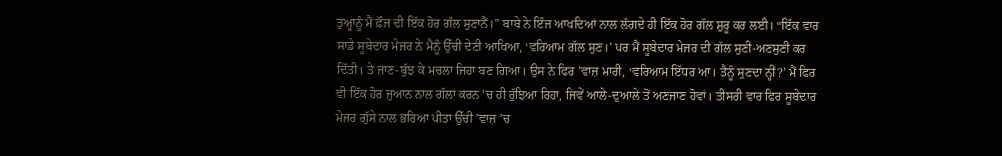ਤੁਅ੍ਹਾਨੂੰ ਮੈਂ ਫ਼ੌਜ ਦੀ ਇੱਕ ਹੋਰ ਗੱਲ ਸੁਣਾਨੈਂ।” ਬਾਬੇ ਨੇ ਇੰਜ ਆਖਦਿਆਂ ਨਾਲ ਲੱਗਦੇ ਹੀ ਇੱਕ ਹੋਰ ਗੱਲ ਸ਼ੁਰੂ ਕਰ ਲਈ। “ਇੱਕ ਵਾਰ ਸਾਡੇ ਸੂਬੇਦਾਰ ਮੇਜਰ ਨੇ ਮੈਨੂੰ ਉੱਚੀ ਦੇਣੀ ਆਖਿਆ, ‘ਵਰਿਆਮ ਗੱਲ ਸੁਣ।’ ਪਰ ਮੈਂ ਸੂਬੇਦਾਰ ਮੇਜਰ ਦੀ ਗੱਲ ਸੁਣੀ-ਅਣਸੁਣੀ ਕਰ ਦਿੱਤੀ। ਤੇ ਜਾਣ-ਬੁੱਝ ਕੇ ਮਚਲਾ ਜਿਹਾ ਬਣ ਗਿਆ। ਉਸ ਨੇ ਫਿਰ ’ਵਾਜ਼ ਮਾਰੀ, ‘ਵਰਿਆਮ ਇੱਧਰ ਆ। ਤੈਨੂੰ ਸੁਣਦਾ ਨ੍ਹੀਂ?’ ਮੈਂ ਫਿਰ ਵੀ ਇੱਕ ਹੋਰ ਜੁਆਨ ਨਾਲ ਗੱਲਾਂ ਕਰਨ ’ਚ ਹੀ ਰੁੱਝਿਆ ਰਿਹਾ, ਜਿਵੇਂ ਆਲੇ-ਦੁਆਲੇ ਤੋਂ ਅਣਜਾਣ ਹੋਵਾਂ। ਤੀਸਰੀ ਵਾਰ ਫਿਰ ਸੂਬੇਦਾਰ ਮੇਜਰ ਗੁੱਸੇ ਨਾਲ ਭਰਿਆ ਪੀਤਾ ਉੱਚੀ ’ਵਾਜ਼ ’ਚ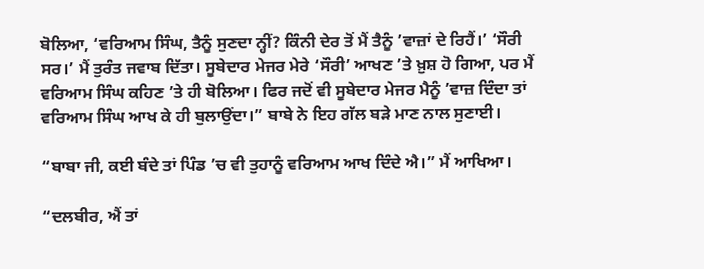ਬੋਲਿਆ, ‘ਵਰਿਆਮ ਸਿੰਘ, ਤੈਨੂੰ ਸੁਣਦਾ ਨ੍ਹੀਂ? ਕਿੰਨੀ ਦੇਰ ਤੋਂ ਮੈਂ ਤੈਨੂੰ ’ਵਾਜ਼ਾਂ ਦੇ ਰਿਹੈਂ।’ ‘ਸੌਰੀ ਸਰ।’ ਮੈਂ ਤੁਰੰਤ ਜਵਾਬ ਦਿੱਤਾ। ਸੂਬੇਦਾਰ ਮੇਜਰ ਮੇਰੇ ‘ਸੌਰੀ’ ਆਖਣ ’ਤੇ ਖ਼ੁਸ਼ ਹੋ ਗਿਆ, ਪਰ ਮੈਂ ਵਰਿਆਮ ਸਿੰਘ ਕਹਿਣ ’ਤੇ ਹੀ ਬੋਲਿਆ। ਫਿਰ ਜਦੋਂ ਵੀ ਸੂਬੇਦਾਰ ਮੇਜਰ ਮੈਨੂੰ ’ਵਾਜ਼ ਦਿੰਦਾ ਤਾਂ ਵਰਿਆਮ ਸਿੰਘ ਆਖ ਕੇ ਹੀ ਬੁਲਾਉਂਦਾ।” ਬਾਬੇ ਨੇ ਇਹ ਗੱਲ ਬੜੇ ਮਾਣ ਨਾਲ ਸੁਣਾਈ।

“ਬਾਬਾ ਜੀ, ਕਈ ਬੰਦੇ ਤਾਂ ਪਿੰਡ ’ਚ ਵੀ ਤੁਹਾਨੂੰ ਵਰਿਆਮ ਆਖ ਦਿੰਦੇ ਐ।” ਮੈਂ ਆਖਿਆ।

“ਦਲਬੀਰ, ਐਂ ਤਾਂ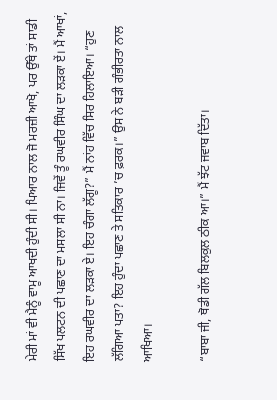ਮੇਰੀ ਮਾਂ ਵੀ ਮੈਨੂੰ ਵਾਮੂ ਆਖਦੀ ਹੁੰਦੀ ਸੀ। ਪਿਆਰ ਨਾਲ ਜੋ ਮਰਜ਼ੀ ਆਖੋ, ਪਰ ਉੱਥੇ ਤਾਂ ਸਾਡੀ ਸਿੱਖ ਪਲਟਨ ਦੀ ਪਛਾਣ ਦਾ ਮਸਲਾ ਸੀ ਨਾ। ਜਿਵੇਂ ਤੂੰ ਰਘਵੀਰ ਸਿੰਘ ਦਾ ਲੜਕਾ ਏਂ। ਮੈਂ ਆਖਾਂ, ਇਹ ਰਘਵੀਰ ਦਾ ਲੜਕਾ ਏ। ਇਹ ਚੰਗਾ ਲੱਗੂ?” ਮੈਂ ਨਾਂਹ ਵਿੱਚ ਸਿਰ ਹਿਲਾਇਆ। “ਹੁਣ ਲੱਗਿਆ ਪਤਾ? ਇਹ ਹੁੰਦਾ ਪਛਾਣ ਤੇ ਸਤਿਕਾਰ ’ਚ ਫ਼ਰਕ।” ਉਸ ਨੇ ਬੜੀ ਗੰਭੀਰਤਾ ਨਾਲ ਆਖਿਆ।

“ਬਾਬਾ ਜੀ, ਥੋਡੀ ਗੱਲ ਬਿਲਕੁਲ ਠੀਕ ਆ।” ਮੈਂ ਝੱਟ ਜਵਾਬ ਦਿੱਤਾ।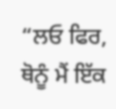“ਲਓ ਫਿਰ, ਥੋਨੂੰ ਮੈਂ ਇੱਕ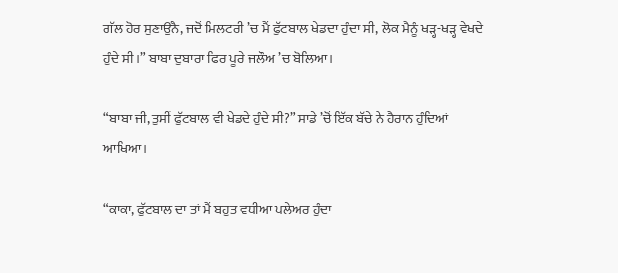ਗੱਲ ਹੋਰ ਸੁਣਾਉਂਨੈ, ਜਦੋਂ ਮਿਲਟਰੀ ’ਚ ਮੈਂ ਫੁੱਟਬਾਲ ਖੇਡਦਾ ਹੁੰਦਾ ਸੀ, ਲੋਕ ਮੈਨੂੰ ਖੜ੍ਹ-ਖੜ੍ਹ ਵੇਖਦੇ ਹੁੰਦੇ ਸੀ।” ਬਾਬਾ ਦੁਬਾਰਾ ਫਿਰ ਪੂਰੇ ਜਲੌਅ ’ਚ ਬੋਲਿਆ।

“ਬਾਬਾ ਜੀ, ਤੁਸੀਂ ਫੁੱਟਬਾਲ ਵੀ ਖੇਡਦੇ ਹੁੰਦੇ ਸੀ?” ਸਾਡੇ ’ਚੋਂ ਇੱਕ ਬੱਚੇ ਨੇ ਹੈਰਾਨ ਹੁੰਦਿਆਂ ਆਖਿਆ।

“ਕਾਕਾ, ਫੁੱਟਬਾਲ ਦਾ ਤਾਂ ਮੈਂ ਬਹੁਤ ਵਧੀਆ ਪਲੇਅਰ ਹੁੰਦਾ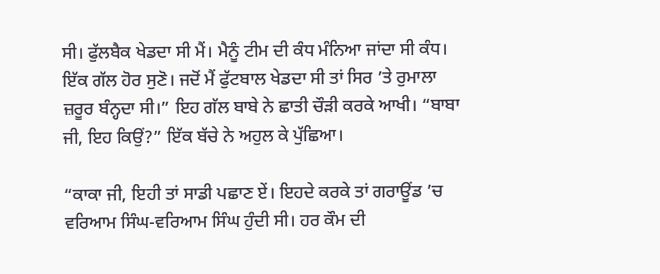ਸੀ। ਫੁੱਲਬੈਕ ਖੇਡਦਾ ਸੀ ਮੈਂ। ਮੈਨੂੰ ਟੀਮ ਦੀ ਕੰਧ ਮੰਨਿਆ ਜਾਂਦਾ ਸੀ ਕੰਧ। ਇੱਕ ਗੱਲ ਹੋਰ ਸੁਣੋ। ਜਦੋਂ ਮੈਂ ਫੁੱਟਬਾਲ ਖੇਡਦਾ ਸੀ ਤਾਂ ਸਿਰ ’ਤੇ ਰੁਮਾਲਾ ਜ਼ਰੂਰ ਬੰਨ੍ਹਦਾ ਸੀ।” ਇਹ ਗੱਲ ਬਾਬੇ ਨੇ ਛਾਤੀ ਚੌੜੀ ਕਰਕੇ ਆਖੀ। “ਬਾਬਾ ਜੀ, ਇਹ ਕਿਉਂ?” ਇੱਕ ਬੱਚੇ ਨੇ ਅਹੁਲ ਕੇ ਪੁੱਛਿਆ।

“ਕਾਕਾ ਜੀ, ਇਹੀ ਤਾਂ ਸਾਡੀ ਪਛਾਣ ਏਂ। ਇਹਦੇ ਕਰਕੇ ਤਾਂ ਗਰਾਊਂਡ ’ਚ ਵਰਿਆਮ ਸਿੰਘ-ਵਰਿਆਮ ਸਿੰਘ ਹੁੰਦੀ ਸੀ। ਹਰ ਕੌਮ ਦੀ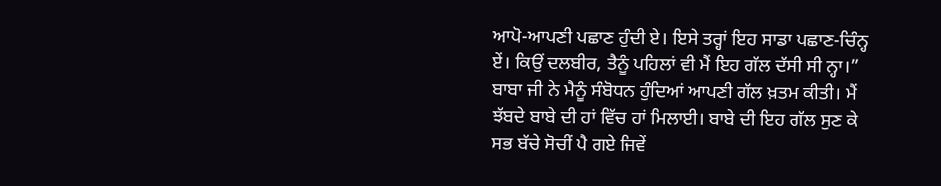ਆਪੋ-ਆਪਣੀ ਪਛਾਣ ਹੁੰਦੀ ਏ। ਇਸੇ ਤਰ੍ਹਾਂ ਇਹ ਸਾਡਾ ਪਛਾਣ-ਚਿੰਨ੍ਹ ਏਂ। ਕਿਉਂ ਦਲਬੀਰ, ਤੈਨੂੰ ਪਹਿਲਾਂ ਵੀ ਮੈਂ ਇਹ ਗੱਲ ਦੱਸੀ ਸੀ ਨ੍ਹਾ।” ਬਾਬਾ ਜੀ ਨੇ ਮੈਨੂੰ ਸੰਬੋਧਨ ਹੁੰਦਿਆਂ ਆਪਣੀ ਗੱਲ ਖ਼ਤਮ ਕੀਤੀ। ਮੈਂ ਝੱਬਦੇ ਬਾਬੇ ਦੀ ਹਾਂ ਵਿੱਚ ਹਾਂ ਮਿਲਾਈ। ਬਾਬੇ ਦੀ ਇਹ ਗੱਲ ਸੁਣ ਕੇ ਸਭ ਬੱਚੇ ਸੋਚੀਂ ਪੈ ਗਏ ਜਿਵੇਂ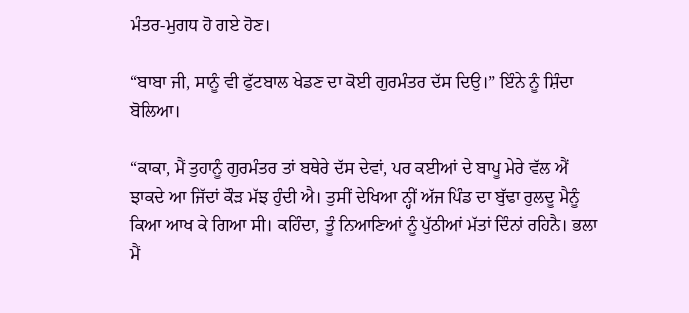ਮੰਤਰ-ਮੁਗਧ ਹੋ ਗਏ ਹੋਣ।

“ਬਾਬਾ ਜੀ, ਸਾਨੂੰ ਵੀ ਫੁੱਟਬਾਲ ਖੇਡਣ ਦਾ ਕੋਈ ਗੁਰਮੰਤਰ ਦੱਸ ਦਿਉ।” ਇੰਨੇ ਨੂੰ ਸ਼ਿੰਦਾ ਬੋਲਿਆ।

“ਕਾਕਾ, ਮੈਂ ਤੁਹਾਨੂੰ ਗੁਰਮੰਤਰ ਤਾਂ ਬਥੇਰੇ ਦੱਸ ਦੇਵਾਂ, ਪਰ ਕਈਆਂ ਦੇ ਬਾਪੂ ਮੇਰੇ ਵੱਲ ਐਂ ਝਾਕਦੇ ਆ ਜਿੱਦਾਂ ਕੌੜ ਮੱਝ ਹੁੰਦੀ ਐ। ਤੁਸੀਂ ਦੇਖਿਆ ਨ੍ਹੀਂ ਅੱਜ ਪਿੰਡ ਦਾ ਬੁੱਢਾ ਰੁਲਦੂ ਮੈਨੂੰ ਕਿਆ ਆਖ ਕੇ ਗਿਆ ਸੀ। ਕਹਿੰਦਾ, ਤੂੰ ਨਿਆਣਿਆਂ ਨੂੰ ਪੁੱਠੀਆਂ ਮੱਤਾਂ ਦਿੰਨਾਂ ਰਹਿਨੈ। ਭਲਾ ਮੈਂ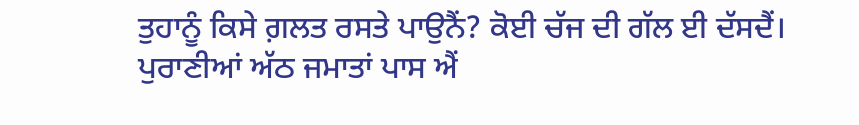ਤੁਹਾਨੂੰ ਕਿਸੇ ਗ਼ਲਤ ਰਸਤੇ ਪਾਉਨੈਂ? ਕੋਈ ਚੱਜ ਦੀ ਗੱਲ ਈ ਦੱਸਦੈਂ। ਪੁਰਾਣੀਆਂ ਅੱਠ ਜਮਾਤਾਂ ਪਾਸ ਐਂ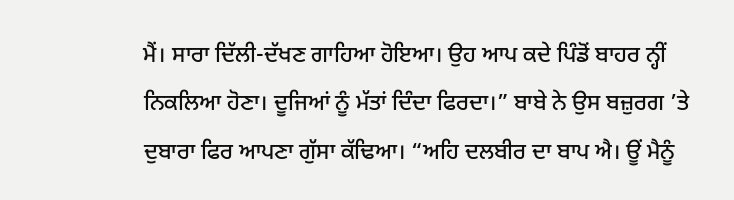ਮੈਂ। ਸਾਰਾ ਦਿੱਲੀ-ਦੱਖਣ ਗਾਹਿਆ ਹੋਇਆ। ਉਹ ਆਪ ਕਦੇ ਪਿੰਡੋਂ ਬਾਹਰ ਨ੍ਹੀਂ ਨਿਕਲਿਆ ਹੋਣਾ। ਦੂਜਿਆਂ ਨੂੰ ਮੱਤਾਂ ਦਿੰਦਾ ਫਿਰਦਾ।” ਬਾਬੇ ਨੇ ਉਸ ਬਜ਼ੁਰਗ ’ਤੇ ਦੁਬਾਰਾ ਫਿਰ ਆਪਣਾ ਗੁੱਸਾ ਕੱਢਿਆ। “ਅਹਿ ਦਲਬੀਰ ਦਾ ਬਾਪ ਐ। ਊਂ ਮੈਨੂੰ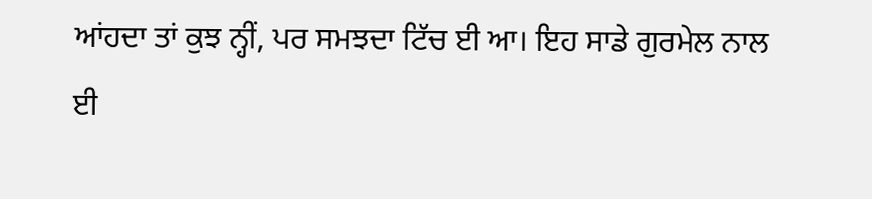ਆਂਹਦਾ ਤਾਂ ਕੁਝ ਨ੍ਹੀਂ, ਪਰ ਸਮਝਦਾ ਟਿੱਚ ਈ ਆ। ਇਹ ਸਾਡੇ ਗੁਰਮੇਲ ਨਾਲ ਈ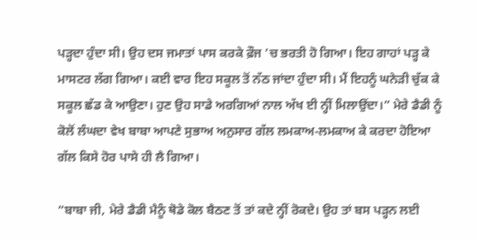ਪੜ੍ਹਦਾ ਹੁੰਦਾ ਸੀ। ਉਹ ਦਸ ਜਮਾਤਾਂ ਪਾਸ ਕਰਕੇ ਫ਼ੌਜ ’ਚ ਭਰਤੀ ਹੋ ਗਿਆ। ਇਹ ਗਾਹਾਂ ਪੜ੍ਹ ਕੇ ਮਾਸਟਰ ਲੱਗ ਗਿਆ। ਕਈ ਵਾਰ ਇਹ ਸਕੂਲ ਤੋਂ ਨੱਠ ਜਾਂਦਾ ਹੁੰਦਾ ਸੀ। ਮੈਂ ਇਹਨੂੰ ਘਨੇੜੀ ਚੁੱਕ ਕੇ ਸਕੂਲ ਛੱਡ ਕੇ ਆਉਣਾ। ਹੁਣ ਉਹ ਸਾਡੇ ਅਰਗਿਆਂ ਨਾਲ ਅੱਖ ਈ ਨ੍ਹੀਂ ਮਿਲਾਉਂਦਾ।” ਮੇਰੇ ਡੈਡੀ ਨੂੰ ਕੋਲੋਂ ਲੰਘਦਾ ਵੇਖ ਬਾਬਾ ਆਪਣੇ ਸੁਭਾਅ ਅਨੁਸਾਰ ਗੱਲ ਲਮਕਾਅ-ਲਮਕਾਅ ਕੇ ਕਰਦਾ ਹੋਇਆ ਗੱਲ ਕਿਸੇ ਹੋਰ ਪਾਸੇ ਹੀ ਲੈ ਗਿਆ।

“ਬਾਬਾ ਜੀ, ਮੇਰੇ ਡੈਡੀ ਮੈਨੂੰ ਥੋਡੇ ਕੋਲ ਬੈਠਣ ਤੋਂ ਤਾਂ ਕਦੇ ਨ੍ਹੀਂ ਰੋਕਦੇ। ਉਹ ਤਾਂ ਬਸ ਪੜ੍ਹਨ ਲਈ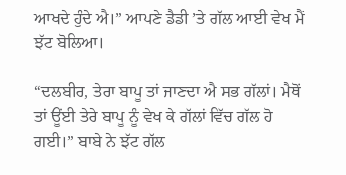ਆਖਦੇ ਹੁੰਦੇ ਐ।” ਆਪਣੇ ਡੈਡੀ ’ਤੇ ਗੱਲ ਆਈ ਵੇਖ ਮੈਂ ਝੱਟ ਬੋਲਿਆ।

“ਦਲਬੀਰ, ਤੇਰਾ ਬਾਪੂ ਤਾਂ ਜਾਣਦਾ ਐ ਸਭ ਗੱਲਾਂ। ਮੈਥੋਂ ਤਾਂ ਊਂਈ ਤੇਰੇ ਬਾਪੂ ਨੂੰ ਵੇਖ ਕੇ ਗੱਲਾਂ ਵਿੱਚ ਗੱਲ ਹੋ ਗਈ।” ਬਾਬੇ ਨੇ ਝੱਟ ਗੱਲ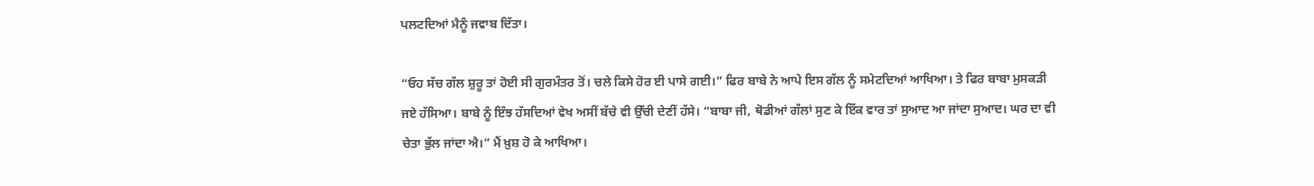ਪਲਟਦਿਆਂ ਮੈਨੂੰ ਜਵਾਬ ਦਿੱਤਾ।

“ਓਹ ਸੱਚ ਗੱਲ ਸ਼ੁਰੂ ਤਾਂ ਹੋਈ ਸੀ ਗੁਰਮੰਤਰ ਤੋਂ। ਚਲੇ ਕਿਸੇ ਹੋਰ ਈ ਪਾਸੇ ਗਈ।” ਫਿਰ ਬਾਬੇ ਨੇ ਆਪੇ ਇਸ ਗੱਲ ਨੂੰ ਸਮੇਟਦਿਆਂ ਆਖਿਆ। ਤੇ ਫਿਰ ਬਾਬਾ ਮੁਸਕੜੀ ਜਏ ਹੱਸਿਆ। ਬਾਬੇ ਨੂੰ ਇੰਝ ਹੱਸਦਿਆਂ ਵੇਖ ਅਸੀਂ ਬੱਚੇ ਵੀ ਉੱਚੀ ਦੇਣੀਂ ਹੱਸੇ। “ਬਾਬਾ ਜੀ, ਥੋਡੀਆਂ ਗੱਲਾਂ ਸੁਣ ਕੇ ਇੱਕ ਵਾਰ ਤਾਂ ਸੁਆਦ ਆ ਜਾਂਦਾ ਸੁਆਦ। ਘਰ ਦਾ ਵੀ ਚੇਤਾ ਭੁੱਲ ਜਾਂਦਾ ਐ।” ਮੈਂ ਖ਼ੁਸ਼ ਹੋ ਕੇ ਆਖਿਆ।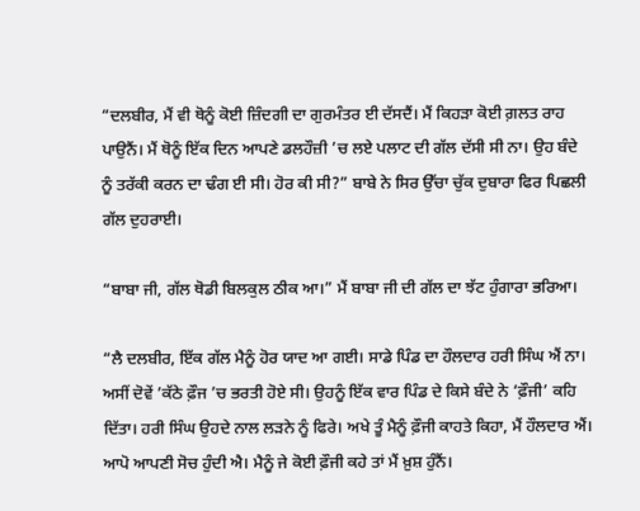“ਦਲਬੀਰ, ਮੈਂ ਵੀ ਥੋਨੂੰ ਕੋਈ ਜ਼ਿੰਦਗੀ ਦਾ ਗੁਰਮੰਤਰ ਈ ਦੱਸਦੈਂ। ਮੈਂ ਕਿਹੜਾ ਕੋਈ ਗ਼ਲਤ ਰਾਹ ਪਾਉਨੈਂ। ਮੈਂ ਥੋਨੂੰ ਇੱਕ ਦਿਨ ਆਪਣੇ ਡਲਹੌਜ਼ੀ ’ਚ ਲਏ ਪਲਾਟ ਦੀ ਗੱਲ ਦੱਸੀ ਸੀ ਨਾ। ਉਹ ਬੰਦੇ ਨੂੰ ਤਰੱਕੀ ਕਰਨ ਦਾ ਢੰਗ ਈ ਸੀ। ਹੋਰ ਕੀ ਸੀ?” ਬਾਬੇ ਨੇ ਸਿਰ ਉੱਚਾ ਚੁੱਕ ਦੁਬਾਰਾ ਫਿਰ ਪਿਛਲੀ ਗੱਲ ਦੁਹਰਾਈ।

“ਬਾਬਾ ਜੀ, ਗੱਲ ਥੋਡੀ ਬਿਲਕੁਲ ਠੀਕ ਆ।” ਮੈਂ ਬਾਬਾ ਜੀ ਦੀ ਗੱਲ ਦਾ ਝੱਟ ਹੁੰਗਾਰਾ ਭਰਿਆ।

“ਲੈ ਦਲਬੀਰ, ਇੱਕ ਗੱਲ ਮੈਨੂੰ ਹੋਰ ਯਾਦ ਆ ਗਈ। ਸਾਡੇ ਪਿੰਡ ਦਾ ਹੌਲਦਾਰ ਹਰੀ ਸਿੰਘ ਐਂ ਨਾ। ਅਸੀਂ ਦੋਵੇਂ ’ਕੱਠੇ ਫ਼ੌਜ ’ਚ ਭਰਤੀ ਹੋਏ ਸੀ। ਉਹਨੂੰ ਇੱਕ ਵਾਰ ਪਿੰਡ ਦੇ ਕਿਸੇ ਬੰਦੇ ਨੇ ‘ਫ਼ੌਜੀ’ ਕਹਿ ਦਿੱਤਾ। ਹਰੀ ਸਿੰਘ ਉਹਦੇ ਨਾਲ ਲੜਨੇ ਨੂੰ ਫਿਰੇ। ਅਖੇ ਤੂੰ ਮੈਨੂੰ ਫ਼ੌਜੀ ਕਾਹਤੇ ਕਿਹਾ, ਮੈਂ ਹੌਲਦਾਰ ਐਂ। ਆਪੋ ਆਪਣੀ ਸੋਚ ਹੁੰਦੀ ਐ। ਮੈਨੂੰ ਜੇ ਕੋਈ ਫ਼ੌਜੀ ਕਹੇ ਤਾਂ ਮੈਂ ਖ਼ੁਸ਼ ਹੁੰਨੈਂ।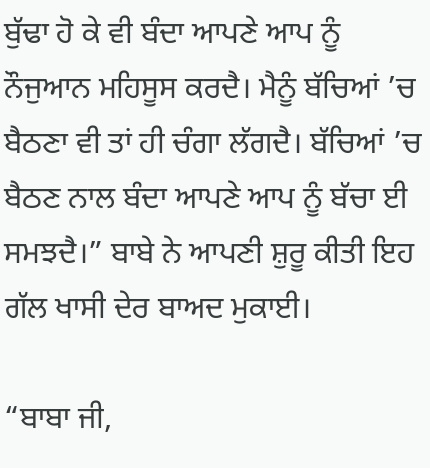ਬੁੱਢਾ ਹੋ ਕੇ ਵੀ ਬੰਦਾ ਆਪਣੇ ਆਪ ਨੂੰ ਨੌਜੁਆਨ ਮਹਿਸੂਸ ਕਰਦੈ। ਮੈਨੂੰ ਬੱਚਿਆਂ ’ਚ ਬੈਠਣਾ ਵੀ ਤਾਂ ਹੀ ਚੰਗਾ ਲੱਗਦੈ। ਬੱਚਿਆਂ ’ਚ ਬੈਠਣ ਨਾਲ ਬੰਦਾ ਆਪਣੇ ਆਪ ਨੂੰ ਬੱਚਾ ਈ ਸਮਝਦੈ।” ਬਾਬੇ ਨੇ ਆਪਣੀ ਸ਼ੁਰੂ ਕੀਤੀ ਇਹ ਗੱਲ ਖਾਸੀ ਦੇਰ ਬਾਅਦ ਮੁਕਾਈ।

“ਬਾਬਾ ਜੀ,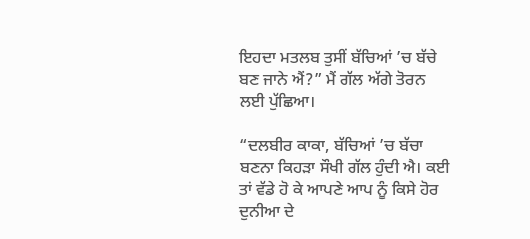ਇਹਦਾ ਮਤਲਬ ਤੁਸੀਂ ਬੱਚਿਆਂ ’ਚ ਬੱਚੇ ਬਣ ਜਾਨੇ ਐਂ?” ਮੈਂ ਗੱਲ ਅੱਗੇ ਤੋਰਨ ਲਈ ਪੁੱਛਿਆ।

“ਦਲਬੀਰ ਕਾਕਾ, ਬੱਚਿਆਂ ’ਚ ਬੱਚਾ ਬਣਨਾ ਕਿਹੜਾ ਸੌਖੀ ਗੱਲ ਹੁੰਦੀ ਐ। ਕਈ ਤਾਂ ਵੱਡੇ ਹੋ ਕੇ ਆਪਣੇ ਆਪ ਨੂੰ ਕਿਸੇ ਹੋਰ ਦੁਨੀਆ ਦੇ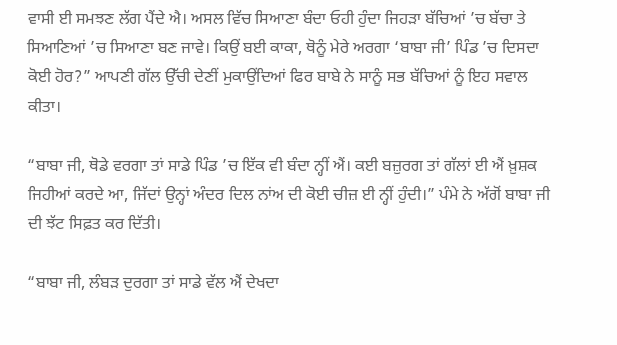ਵਾਸੀ ਈ ਸਮਝਣ ਲੱਗ ਪੈਂਦੇ ਐ। ਅਸਲ ਵਿੱਚ ਸਿਆਣਾ ਬੰਦਾ ਓਹੀ ਹੁੰਦਾ ਜਿਹੜਾ ਬੱਚਿਆਂ ’ਚ ਬੱਚਾ ਤੇ ਸਿਆਣਿਆਂ ’ਚ ਸਿਆਣਾ ਬਣ ਜਾਵੇ। ਕਿਉਂ ਬਈ ਕਾਕਾ, ਥੋਨੂੰ ਮੇਰੇ ਅਰਗਾ ‘ਬਾਬਾ ਜੀ’ ਪਿੰਡ ’ਚ ਦਿਸਦਾ ਕੋਈ ਹੋਰ?” ਆਪਣੀ ਗੱਲ ਉੱਚੀ ਦੇਣੀਂ ਮੁਕਾਉਂਦਿਆਂ ਫਿਰ ਬਾਬੇ ਨੇ ਸਾਨੂੰ ਸਭ ਬੱਚਿਆਂ ਨੂੰ ਇਹ ਸਵਾਲ ਕੀਤਾ।

“ਬਾਬਾ ਜੀ, ਥੋਡੇ ਵਰਗਾ ਤਾਂ ਸਾਡੇ ਪਿੰਡ ’ਚ ਇੱਕ ਵੀ ਬੰਦਾ ਨ੍ਹੀਂ ਐਂ। ਕਈ ਬਜ਼ੁਰਗ ਤਾਂ ਗੱਲਾਂ ਈ ਐਂ ਖ਼ੁਸ਼ਕ ਜਿਹੀਆਂ ਕਰਦੇ ਆ, ਜਿੱਦਾਂ ਉਨ੍ਹਾਂ ਅੰਦਰ ਦਿਲ ਨਾਂਅ ਦੀ ਕੋਈ ਚੀਜ਼ ਈ ਨ੍ਹੀਂ ਹੁੰਦੀ।” ਪੰਮੇ ਨੇ ਅੱਗੋਂ ਬਾਬਾ ਜੀ ਦੀ ਝੱਟ ਸਿਫ਼ਤ ਕਰ ਦਿੱਤੀ।

“ਬਾਬਾ ਜੀ, ਲੰਬੜ ਦੁਰਗਾ ਤਾਂ ਸਾਡੇ ਵੱਲ ਐਂ ਦੇਖਦਾ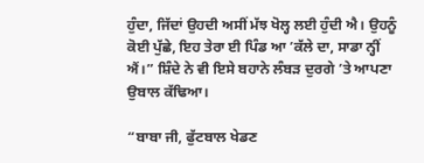ਹੁੰਦਾ, ਜਿੱਦਾਂ ਉਹਦੀ ਅਸੀਂ ਮੱਝ ਖੋਲ੍ਹ ਲਈ ਹੁੰਦੀ ਐ। ਉਹਨੂੰ ਕੋਈ ਪੁੱਛੇ, ਇਹ ਤੇਰਾ ਈ ਪਿੰਡ ਆ ’ਕੱਲੇ ਦਾ, ਸਾਡਾ ਨ੍ਹੀਂ ਐਂ।” ਸ਼ਿੰਦੇ ਨੇ ਵੀ ਇਸੇ ਬਹਾਨੇ ਲੰਬੜ ਦੁਰਗੇ ’ਤੇ ਆਪਣਾ ਉਬਾਲ ਕੱਢਿਆ।

“ਬਾਬਾ ਜੀ, ਫੁੱਟਬਾਲ ਖੇਡਣ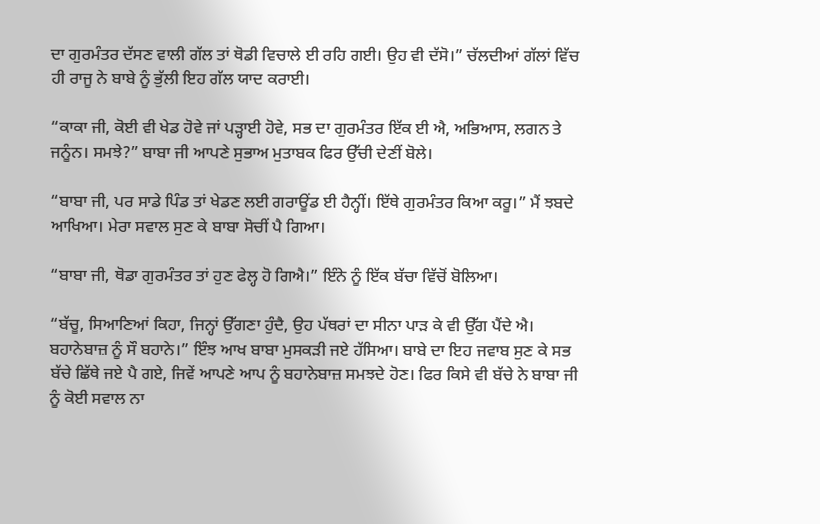ਦਾ ਗੁਰਮੰਤਰ ਦੱਸਣ ਵਾਲੀ ਗੱਲ ਤਾਂ ਥੋਡੀ ਵਿਚਾਲੇ ਈ ਰਹਿ ਗਈ। ਉਹ ਵੀ ਦੱਸੋ।” ਚੱਲਦੀਆਂ ਗੱਲਾਂ ਵਿੱਚ ਹੀ ਰਾਜੂ ਨੇ ਬਾਬੇ ਨੂੰ ਭੁੱਲੀ ਇਹ ਗੱਲ ਯਾਦ ਕਰਾਈ।

“ਕਾਕਾ ਜੀ, ਕੋਈ ਵੀ ਖੇਡ ਹੋਵੇ ਜਾਂ ਪੜ੍ਹਾਈ ਹੋਵੇ, ਸਭ ਦਾ ਗੁਰਮੰਤਰ ਇੱਕ ਈ ਐ, ਅਭਿਆਸ, ਲਗਨ ਤੇ ਜਨੂੰਨ। ਸਮਝੇ?” ਬਾਬਾ ਜੀ ਆਪਣੇ ਸੁਭਾਅ ਮੁਤਾਬਕ ਫਿਰ ਉੱਚੀ ਦੇਣੀਂ ਬੋਲੇ।

“ਬਾਬਾ ਜੀ, ਪਰ ਸਾਡੇ ਪਿੰਡ ਤਾਂ ਖੇਡਣ ਲਈ ਗਰਾਊਂਡ ਈ ਹੈਨ੍ਹੀਂ। ਇੱਥੇ ਗੁਰਮੰਤਰ ਕਿਆ ਕਰੂ।” ਮੈਂ ਝਬਦੇ ਆਖਿਆ। ਮੇਰਾ ਸਵਾਲ ਸੁਣ ਕੇ ਬਾਬਾ ਸੋਚੀਂ ਪੈ ਗਿਆ।

“ਬਾਬਾ ਜੀ, ਥੋਡਾ ਗੁਰਮੰਤਰ ਤਾਂ ਹੁਣ ਫੇਲ੍ਹ ਹੋ ਗਿਐ।” ਇੰਨੇ ਨੂੰ ਇੱਕ ਬੱਚਾ ਵਿੱਚੋਂ ਬੋਲਿਆ।

“ਬੱਚੂ, ਸਿਆਣਿਆਂ ਕਿਹਾ, ਜਿਨ੍ਹਾਂ ਉੱਗਣਾ ਹੁੰਦੈ, ਉਹ ਪੱਥਰਾਂ ਦਾ ਸੀਨਾ ਪਾੜ ਕੇ ਵੀ ਉੱਗ ਪੈਂਦੇ ਐ। ਬਹਾਨੇਬਾਜ਼ ਨੂੰ ਸੌ ਬਹਾਨੇ।” ਇੰਝ ਆਖ ਬਾਬਾ ਮੁਸਕੜੀ ਜਏ ਹੱਸਿਆ। ਬਾਬੇ ਦਾ ਇਹ ਜਵਾਬ ਸੁਣ ਕੇ ਸਭ ਬੱਚੇ ਛਿੱਥੇ ਜਏ ਪੈ ਗਏ, ਜਿਵੇਂ ਆਪਣੇ ਆਪ ਨੂੰ ਬਹਾਨੇਬਾਜ਼ ਸਮਝਦੇ ਹੋਣ। ਫਿਰ ਕਿਸੇ ਵੀ ਬੱਚੇ ਨੇ ਬਾਬਾ ਜੀ ਨੂੰ ਕੋਈ ਸਵਾਲ ਨਾ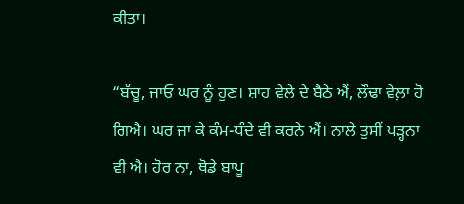ਕੀਤਾ।

“ਬੱਚੂ, ਜਾਓ ਘਰ ਨੂੰ ਹੁਣ। ਸ਼ਾਹ ਵੇਲੇ ਦੇ ਬੈਠੇ ਐਂ, ਲੌਢਾ ਵੇਲ਼ਾ ਹੋ ਗਿਐ। ਘਰ ਜਾ ਕੇ ਕੰਮ-ਧੰਦੇ ਵੀ ਕਰਨੇ ਐਂ। ਨਾਲੇ ਤੁਸੀਂ ਪੜ੍ਹਨਾ ਵੀ ਐ। ਹੋਰ ਨਾ, ਥੋਡੇ ਬਾਪੂ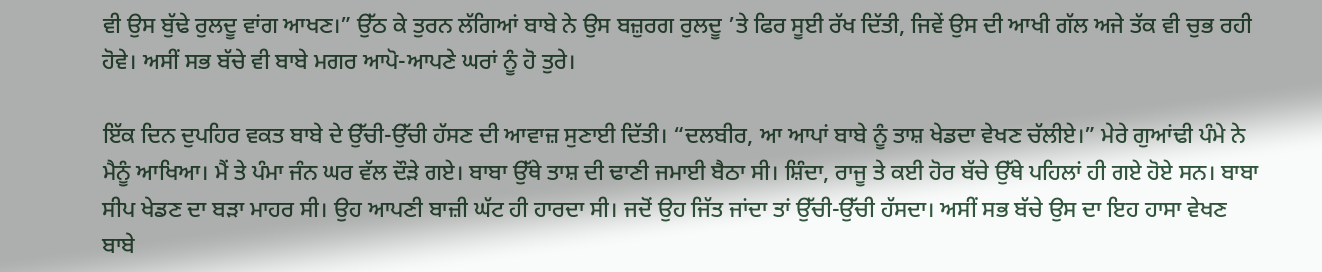ਵੀ ਉਸ ਬੁੱਢੇ ਰੁਲਦੂ ਵਾਂਗ ਆਖਣ।” ਉੱਠ ਕੇ ਤੁਰਨ ਲੱਗਿਆਂ ਬਾਬੇ ਨੇ ਉਸ ਬਜ਼ੁਰਗ ਰੁਲਦੂ ’ਤੇ ਫਿਰ ਸੂਈ ਰੱਖ ਦਿੱਤੀ, ਜਿਵੇਂ ਉਸ ਦੀ ਆਖੀ ਗੱਲ ਅਜੇ ਤੱਕ ਵੀ ਚੁਭ ਰਹੀ ਹੋਵੇ। ਅਸੀਂ ਸਭ ਬੱਚੇ ਵੀ ਬਾਬੇ ਮਗਰ ਆਪੋ-ਆਪਣੇ ਘਰਾਂ ਨੂੰ ਹੋ ਤੁਰੇ।

ਇੱਕ ਦਿਨ ਦੁਪਹਿਰ ਵਕਤ ਬਾਬੇ ਦੇ ਉੱਚੀ-ਉੱਚੀ ਹੱਸਣ ਦੀ ਆਵਾਜ਼ ਸੁਣਾਈ ਦਿੱਤੀ। “ਦਲਬੀਰ, ਆ ਆਪਾਂ ਬਾਬੇ ਨੂੰ ਤਾਸ਼ ਖੇਡਦਾ ਵੇਖਣ ਚੱਲੀਏ।” ਮੇਰੇ ਗੁਆਂਢੀ ਪੰਮੇ ਨੇ ਮੈਨੂੰ ਆਖਿਆ। ਮੈਂ ਤੇ ਪੰਮਾ ਜੰਨ ਘਰ ਵੱਲ ਦੌੜੇ ਗਏ। ਬਾਬਾ ਉੱਥੇ ਤਾਸ਼ ਦੀ ਢਾਣੀ ਜਮਾਈ ਬੈਠਾ ਸੀ। ਸ਼ਿੰਦਾ, ਰਾਜੂ ਤੇ ਕਈ ਹੋਰ ਬੱਚੇ ਉੱਥੇ ਪਹਿਲਾਂ ਹੀ ਗਏ ਹੋਏ ਸਨ। ਬਾਬਾ ਸੀਪ ਖੇਡਣ ਦਾ ਬੜਾ ਮਾਹਰ ਸੀ। ਉਹ ਆਪਣੀ ਬਾਜ਼ੀ ਘੱਟ ਹੀ ਹਾਰਦਾ ਸੀ। ਜਦੋਂ ਉਹ ਜਿੱਤ ਜਾਂਦਾ ਤਾਂ ਉੱਚੀ-ਉੱਚੀ ਹੱਸਦਾ। ਅਸੀਂ ਸਭ ਬੱਚੇ ਉਸ ਦਾ ਇਹ ਹਾਸਾ ਵੇਖਣ ਬਾਬੇ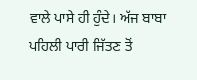ਵਾਲੇ ਪਾਸੇ ਹੀ ਹੁੰਦੇ। ਅੱਜ ਬਾਬਾ ਪਹਿਲੀ ਪਾਰੀ ਜਿੱਤਣ ਤੋਂ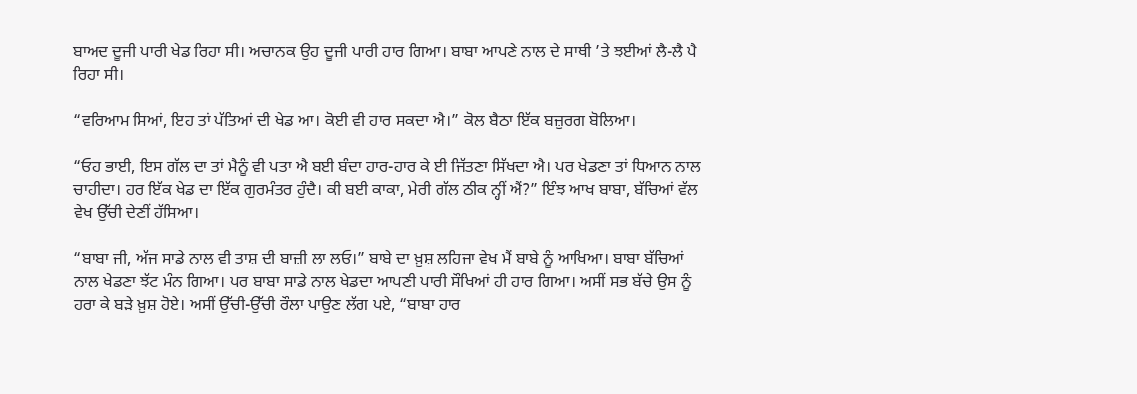ਬਾਅਦ ਦੂਜੀ ਪਾਰੀ ਖੇਡ ਰਿਹਾ ਸੀ। ਅਚਾਨਕ ਉਹ ਦੂਜੀ ਪਾਰੀ ਹਾਰ ਗਿਆ। ਬਾਬਾ ਆਪਣੇ ਨਾਲ ਦੇ ਸਾਥੀ ’ਤੇ ਝਈਆਂ ਲੈ-ਲੈ ਪੈ ਰਿਹਾ ਸੀ।

“ਵਰਿਆਮ ਸਿਆਂ, ਇਹ ਤਾਂ ਪੱਤਿਆਂ ਦੀ ਖੇਡ ਆ। ਕੋਈ ਵੀ ਹਾਰ ਸਕਦਾ ਐ।” ਕੋਲ ਬੈਠਾ ਇੱਕ ਬਜ਼ੁਰਗ ਬੋਲਿਆ।

“ਓਹ ਭਾਈ, ਇਸ ਗੱਲ ਦਾ ਤਾਂ ਮੈਨੂੰ ਵੀ ਪਤਾ ਐ ਬਈ ਬੰਦਾ ਹਾਰ-ਹਾਰ ਕੇ ਈ ਜਿੱਤਣਾ ਸਿੱਖਦਾ ਐ। ਪਰ ਖੇਡਣਾ ਤਾਂ ਧਿਆਨ ਨਾਲ ਚਾਹੀਦਾ। ਹਰ ਇੱਕ ਖੇਡ ਦਾ ਇੱਕ ਗੁਰਮੰਤਰ ਹੁੰਦੈ। ਕੀ ਬਈ ਕਾਕਾ, ਮੇਰੀ ਗੱਲ ਠੀਕ ਨ੍ਹੀਂ ਐਂ?” ਇੰਝ ਆਖ ਬਾਬਾ, ਬੱਚਿਆਂ ਵੱਲ ਵੇਖ ਉੱਚੀ ਦੇਣੀਂ ਹੱਸਿਆ।

“ਬਾਬਾ ਜੀ, ਅੱਜ ਸਾਡੇ ਨਾਲ ਵੀ ਤਾਸ਼ ਦੀ ਬਾਜ਼ੀ ਲਾ ਲਓ।” ਬਾਬੇ ਦਾ ਖ਼ੁਸ਼ ਲਹਿਜਾ ਵੇਖ ਮੈਂ ਬਾਬੇ ਨੂੰ ਆਖਿਆ। ਬਾਬਾ ਬੱਚਿਆਂ ਨਾਲ ਖੇਡਣਾ ਝੱਟ ਮੰਨ ਗਿਆ। ਪਰ ਬਾਬਾ ਸਾਡੇ ਨਾਲ ਖੇਡਦਾ ਆਪਣੀ ਪਾਰੀ ਸੌਖਿਆਂ ਹੀ ਹਾਰ ਗਿਆ। ਅਸੀਂ ਸਭ ਬੱਚੇ ਉਸ ਨੂੰ ਹਰਾ ਕੇ ਬੜੇ ਖ਼ੁਸ਼ ਹੋਏ। ਅਸੀਂ ਉੱਚੀ-ਉੱਚੀ ਰੌਲਾ ਪਾਉਣ ਲੱਗ ਪਏ, “ਬਾਬਾ ਹਾਰ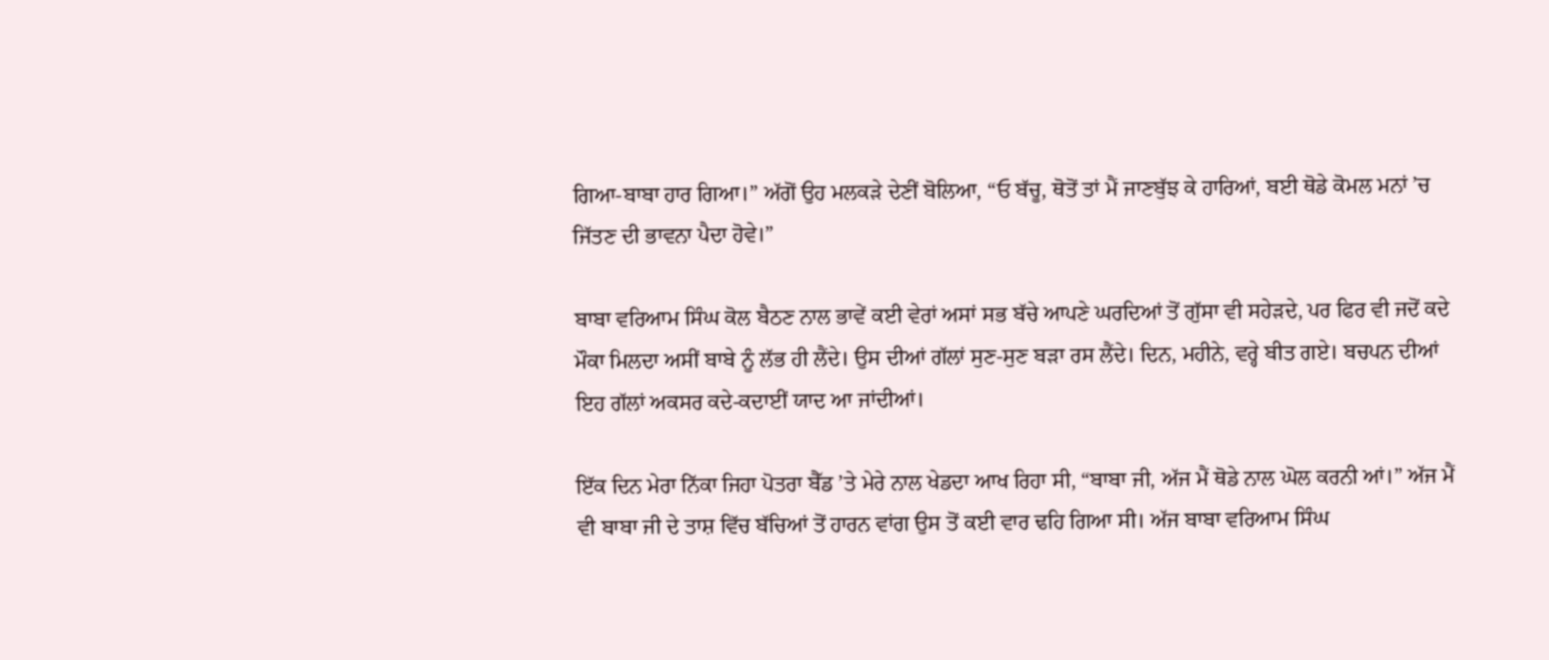ਗਿਆ-ਬਾਬਾ ਹਾਰ ਗਿਆ।” ਅੱਗੋਂ ਉਹ ਮਲਕੜੇ ਦੇਣੀਂ ਬੋਲਿਆ, “ਓ ਬੱਚੂ, ਥੋਤੋਂ ਤਾਂ ਮੈਂ ਜਾਣਬੁੱਝ ਕੇ ਹਾਰਿਆਂ, ਬਈ ਥੋਡੇ ਕੋਮਲ ਮਨਾਂ ’ਚ ਜਿੱਤਣ ਦੀ ਭਾਵਨਾ ਪੈਦਾ ਹੋਵੇ।”

ਬਾਬਾ ਵਰਿਆਮ ਸਿੰਘ ਕੋਲ ਬੈਠਣ ਨਾਲ ਭਾਵੇਂ ਕਈ ਵੇਰਾਂ ਅਸਾਂ ਸਭ ਬੱਚੇ ਆਪਣੇ ਘਰਦਿਆਂ ਤੋਂ ਗੁੱਸਾ ਵੀ ਸਹੇੜਦੇ, ਪਰ ਫਿਰ ਵੀ ਜਦੋਂ ਕਦੇ ਮੌਕਾ ਮਿਲਦਾ ਅਸੀਂ ਬਾਬੇ ਨੂੰ ਲੱਭ ਹੀ ਲੈਂਦੇ। ਉਸ ਦੀਆਂ ਗੱਲਾਂ ਸੁਣ-ਸੁਣ ਬੜਾ ਰਸ ਲੈਂਦੇ। ਦਿਨ, ਮਹੀਨੇ, ਵਰ੍ਹੇ ਬੀਤ ਗਏ। ਬਚਪਨ ਦੀਆਂ ਇਹ ਗੱਲਾਂ ਅਕਸਰ ਕਦੇ-ਕਦਾਈਂ ਯਾਦ ਆ ਜਾਂਦੀਆਂ।

ਇੱਕ ਦਿਨ ਮੇਰਾ ਨਿੱਕਾ ਜਿਹਾ ਪੋਤਰਾ ਬੈੱਡ ’ਤੇ ਮੇਰੇ ਨਾਲ ਖੇਡਦਾ ਆਖ ਰਿਹਾ ਸੀ, “ਬਾਬਾ ਜੀ, ਅੱਜ ਮੈਂ ਥੋਡੇ ਨਾਲ ਘੋਲ ਕਰਨੀ ਆਂ।” ਅੱਜ ਮੈਂ ਵੀ ਬਾਬਾ ਜੀ ਦੇ ਤਾਸ਼ ਵਿੱਚ ਬੱਚਿਆਂ ਤੋਂ ਹਾਰਨ ਵਾਂਗ ਉਸ ਤੋਂ ਕਈ ਵਾਰ ਢਹਿ ਗਿਆ ਸੀ। ਅੱਜ ਬਾਬਾ ਵਰਿਆਮ ਸਿੰਘ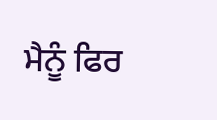ਮੈਨੂੰ ਫਿਰ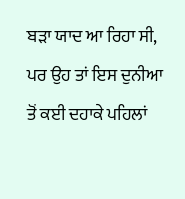ਬੜਾ ਯਾਦ ਆ ਰਿਹਾ ਸੀ, ਪਰ ਉਹ ਤਾਂ ਇਸ ਦੁਨੀਆ ਤੋਂ ਕਈ ਦਹਾਕੇ ਪਹਿਲਾਂ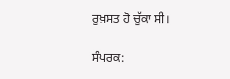ਰੁਖ਼ਸਤ ਹੋ ਚੁੱਕਾ ਸੀ।

ਸੰਪਰਕ: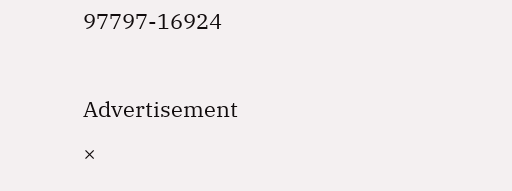97797-16924

Advertisement
×